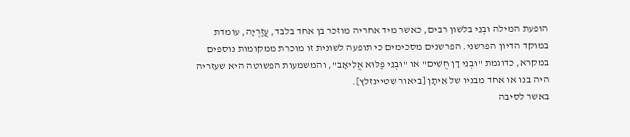הופעת המילה וּבְנֵי בלשון רבים, כאשר מיד אחריה מוזכר בן אחד בלבד, עֲזַרְיָה, עומדת במוקד הדיון הפרשני. הפרשנים מסכימים כי תופעה לשונית זו מוכרת ממקומות נוספים במקרא, כדוגמת "וּבְנֵי דָן חֻשִׁים" או "וּבְנֵי פַלּוּא אֱלִיאָב", והמשמעות הפשוטה היא שעזריה היה בנו או אחד מבניו של אֵיתָן [ביאור שטיינזלץ].
באשר לסיבה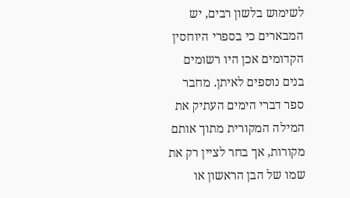לשימוש בלשון רבים, יש המבארים כי בספרי היוחסין הקדומים אכן היו רשומים בנים נוספים לאיתן. מחבר ספר דברי הימים העתיק את המילה המקורית מתוך אותם מקורות, אך בחר לציין רק את שמו של הבן הראשון או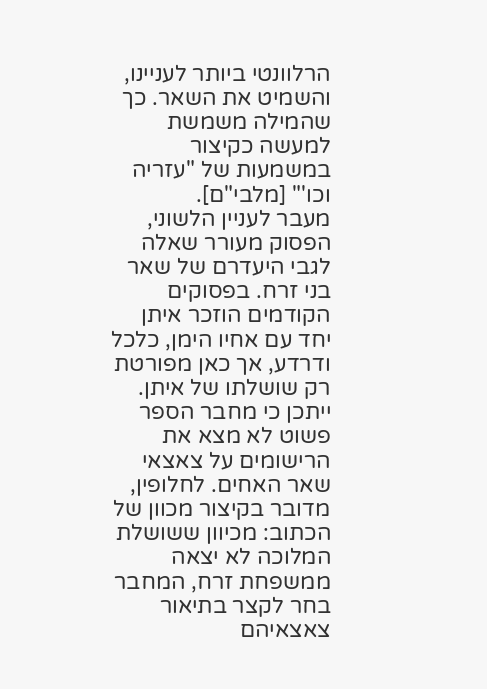הרלוונטי ביותר לעניינו, והשמיט את השאר. כך שהמילה משמשת למעשה כקיצור במשמעות של "עזריה וכו'" [מלבי"ם].
מעבר לעניין הלשוני, הפסוק מעורר שאלה לגבי היעדרם של שאר בני זרח. בפסוקים הקודמים הוזכר איתן יחד עם אחיו הימן, כלכל ודרדע, אך כאן מפורטת רק שושלתו של איתן. ייתכן כי מחבר הספר פשוט לא מצא את הרישומים על צאצאי שאר האחים. לחלופין, מדובר בקיצור מכוון של הכתוב: מכיוון ששושלת המלוכה לא יצאה ממשפחת זרח, המחבר בחר לקצר בתיאור צאצאיהם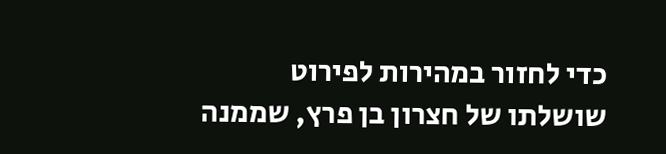כדי לחזור במהירות לפירוט שושלתו של חצרון בן פרץ, שממנה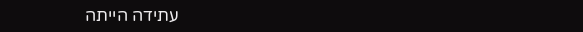עתידה הייתה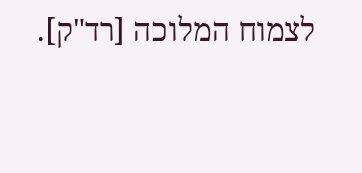לצמוח המלוכה [רד"ק].